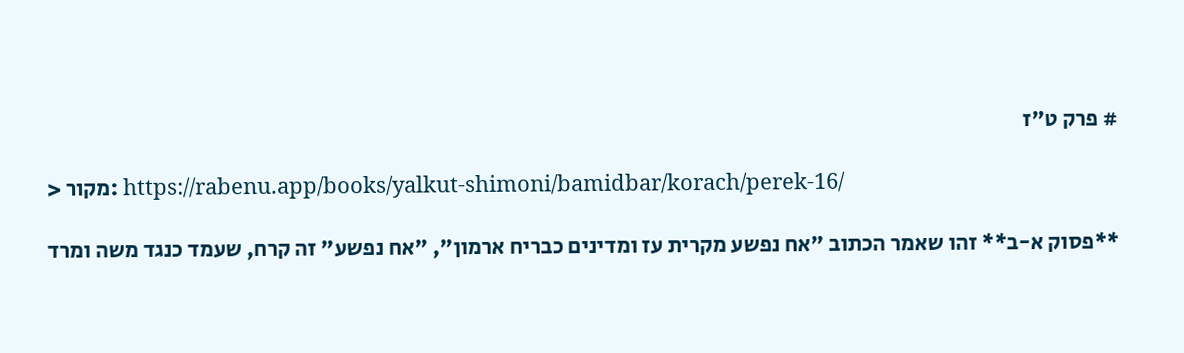# פרק ט"ז

> מקור: https://rabenu.app/books/yalkut-shimoni/bamidbar/korach/perek-16/

**פסוק א-ב** זהו שאמר הכתוב "אח נפשע מקרית עז ומדינים כבריח ארמון", "אח נפשע" זה קרח, שעמד כנגד משה ומרד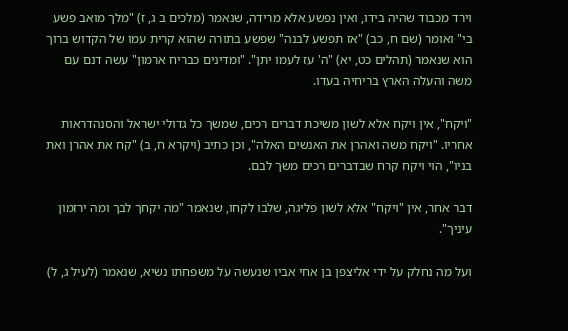וירד מכבוד שהיה בידו, ואין נפשע אלא מרידה, שנאמר (מלכים ב ג, ז) "מלך מואב פשע בי" ואומר (שם ח, כב) "אז תפשע לבנה" שפשע בתורה שהוא קרית עמו של הקדוש ברוך הוא שנאמר (תהלים כט, יא) "ה' עז לעמו יתן". "ומדינים כבריח ארמון" עשה דנם עם משה והעלה הארץ בריחיה בעדו.

"ויקח", אין ויקח אלא לשון משיכת דברים רכים, שמשך כל גדולי ישראל והסנהדראות אחריו. "ויקח משה ואהרן את האנשים האלה", וכן כתיב (ויקרא ח, ב) "קח את אהרן ואת בניו", הוי ויקח קרח שבדברים רכים משך לבם.

דבר אחר, אין "ויקח" אלא לשון פליגה, שלבו לקחו, שנאמר "מה יקחך לבך ומה ירזמון עיניך".

ועל מה נחלק על ידי אליצפן בן אחי אביו שנעשה על משפחתו נשיא, שנאמר (לעיל ג, ל)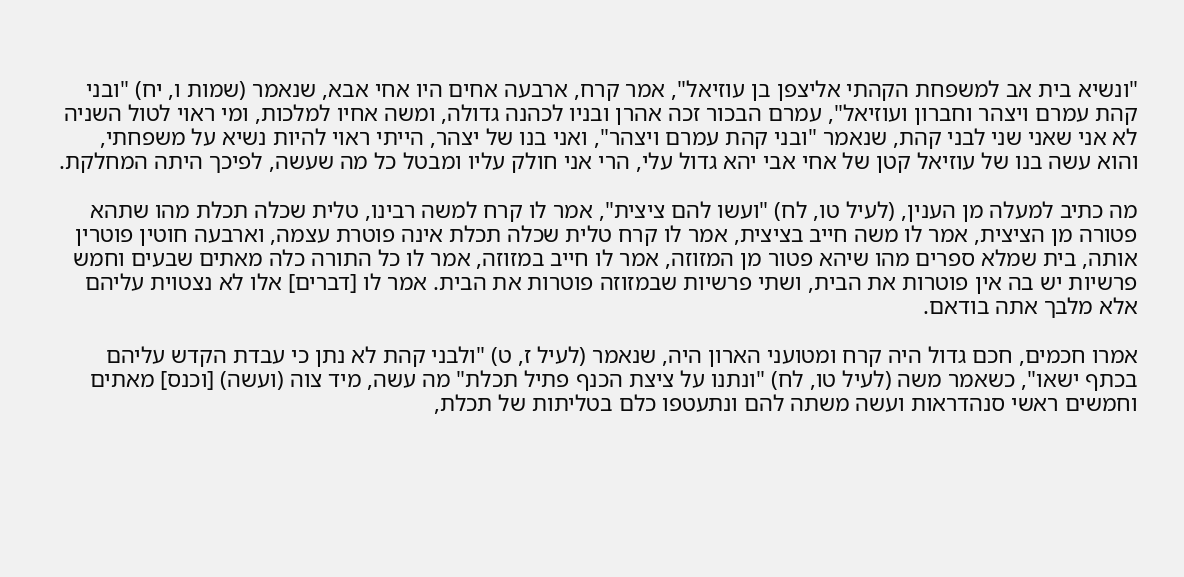"ונשיא בית אב למשפחת הקהתי אליצפן בן עוזיאל", אמר קרח, ארבעה אחים היו אחי אבא, שנאמר (שמות ו, יח) "ובני קהת עמרם ויצהר וחברון ועוזיאל", עמרם הבכור זכה אהרן ובניו לכהנה גדולה, ומשה אחיו למלכות, ומי ראוי לטול השניה לא אני שאני שני לבני קהת, שנאמר "ובני קהת עמרם ויצהר", ואני בנו של יצהר, הייתי ראוי להיות נשיא על משפחתי, והוא עשה בנו של עוזיאל קטן של אחי אבי יהא גדול עלי, הרי אני חולק עליו ומבטל כל מה שעשה, לפיכך היתה המחלקת.

מה כתיב למעלה מן הענין, (לעיל טו, לח) "ועשו להם ציצית", אמר לו קרח למשה רבינו, טלית שכלה תכלת מהו שתהא פטורה מן הציצית, אמר לו משה חייב בציצית, אמר לו קרח טלית שכלה תכלת אינה פוטרת עצמה, וארבעה חוטין פוטרין אותה, בית שמלא ספרים מהו שיהא פטור מן המזוזה, אמר לו חייב במזוזה, אמר לו כל התורה כלה מאתים שבעים וחמש פרשיות יש בה אין פוטרות את הבית, ושתי פרשיות שבמזוזה פוטרות את הבית. אמר לו [דברים] אלו לא נצטוית עליהם אלא מלבך אתה בודאם.

אמרו חכמים, חכם גדול היה קרח ומטועני הארון היה, שנאמר (לעיל ז, ט) "ולבני קהת לא נתן כי עבדת הקדש עליהם בכתף ישאו", כשאמר משה (לעיל טו, לח) "ונתנו על ציצת הכנף פתיל תכלת" מה עשה, מיד צוה (ועשה) [וכנס] מאתים וחמשים ראשי סנהדראות ועשה משתה להם ונתעטפו כלם בטליתות של תכלת,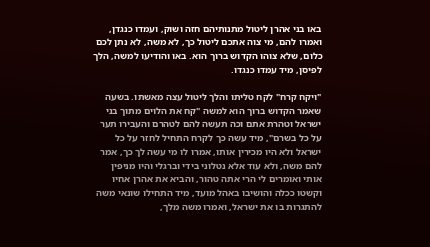באו בני אהרן ליטול מתנותיהם חזה ושוק, ועמדו כנגדן, ואמרו להם, מי צוה אתכם ליטול כך, לא משה, לא נתן לכם כלום, שלא צוהו הקדוש ברוך הוא. באו והודיעו למשה, הלך לפיסן, מיד עמדו כנגדו.

"ויקח קרח" לקח טליתו והלך ליטול עצה מאשתו. בשעה שאמר הקדוש ברוך הוא למשה "קח את הלוים מתוך בני ישראל וטהרת אתם וכה תעשה להם לטהרם והעבירו תער על כל בשרם", מיד עשה כך לקרח התחיל לחזר על כל ישראל ולא היו מכירין אותו, אמרו לו מי עשה לך כך, אמר להם משה, ולא עוד אלא נטלוני בידי וברגלי והיו מניפין אותי ואומרים לי הרי אתה טהור, והביא את אהרן אחיו וקשטו ככלה והושיבו באהל מועד, מיד התחילו שונאי משה להתגרות בו את ישראל, ואמרו משה מלך,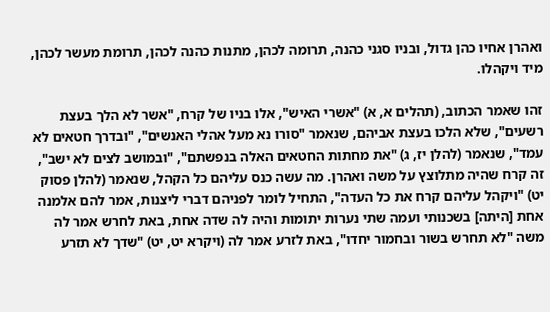ואהרן אחיו כהן גדול, ובניו סגני כהנה, תרומה לכהן, מתנות כהנה לכהן, תרומת מעשר לכהן, מיד ויקהלו.

זהו שאמר הכתוב, (תהלים א, א) "אשרי האיש", אלו בניו של קרח, "אשר לא הלך בעצת רשעים", שלא הלכו בעצת אביהם, שנאמר "סורו נא מעל אהלי האנשים", "ובדרך חטאים לא עמד", שנאמר (להלן יז, ג) "את מחתות החטאים האלה בנפשתם", "ובמושב לצים לא ישב", זה קרח שהיה מתלוצץ על משה ואהרן. מה עשה כנס עליהם כל הקהל, שנאמר (להלן פסוק יט) "ויקהל עליהם קרח את כל העדה", התחיל לומר לפניהם דברי ליצנות, אמר להם אלמנה אחת [היתה] בשכנותי ועמה שתי נערות יתומות והיה לה שדה אחת, באת לחרש אמר לה משה "לא תחרש בשור ובחמור יחדו", באת לזרע אמר לה (ויקרא יט, יט) "שדך לא תזרע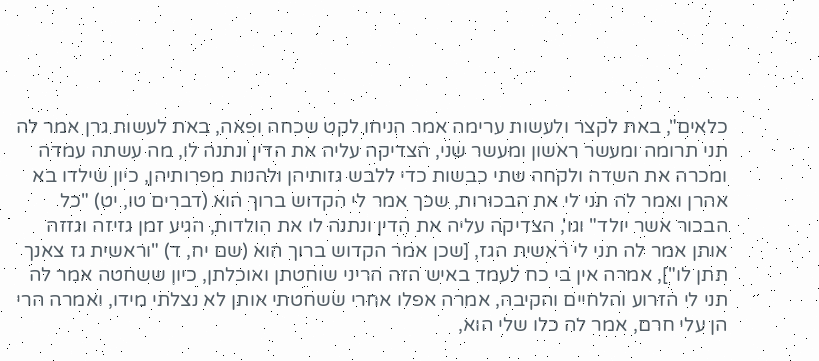כלאים", באת לקצר ולעשות ערימה אמר הניחו לקט שכחה ופאה, באת לעשות גרן אמר לה תני תרומה ומעשר ראשון ומעשר שני, הצדיקה עליה את הדין ונתנה לו, מה עשתה עמדה ומכרה את השדה ולקחה שתי כבשות כדי ללבש גזותיהן ולהנות מפרותיהן, כיון שילדו בא אהרן ואמר לה תני לי את הבכורות, שכך אמר לי הקדוש ברוך הוא (דברים טו, יט) "כל הבכור אשר יולד" וגו', הצדיקה עליה את הדין ונתנה לו את הולדות, הגיע זמן גזיזה וגזזה אותן אמר לה תני לי ראשית הגז, [שכן אמר הקדוש ברוך הוא (שם יח, ד) "וראשית גז צאנך תתן לו"], אמרה אין בי כח לעמד באיש הזה הריני שוחטתן ואוכלתן, כיון ששחטה אמר לה תני לי הזרוע והלחיים והקיבה, אמרה אפלו אחרי ששחטתי אותן לא נצלתי מידו, ואמרה הרי הן עלי חרם, אמר לה כלו שלי הוא,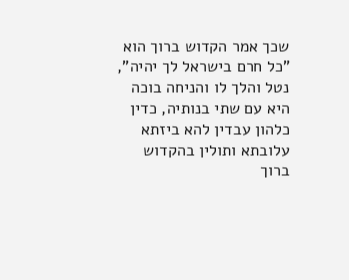שכך אמר הקדוש ברוך הוא "כל חרם בישראל לך יהיה", נטל והלך לו והניחה בוכה היא עם שתי בנותיה, כדין כלהון עבדין להא ביזתא עלובתא ותולין בהקדוש ברוך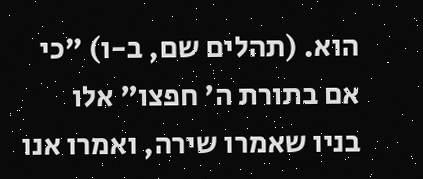הוא. (תהלים שם, ב-ו) "כי אם בתורת ה' חפצו" אלו בניו שאמרו שירה, ואמרו אנו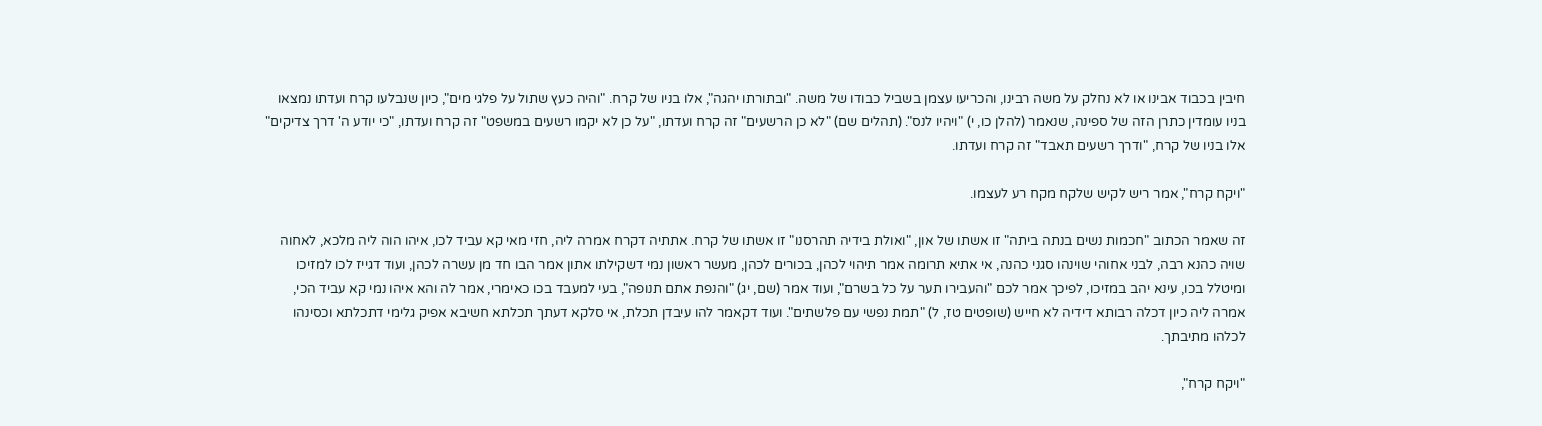חיבין בכבוד אבינו או לא נחלק על משה רבינו, והכריעו עצמן בשביל כבודו של משה. "ובתורתו יהגה", אלו בניו של קרח. "והיה כעץ שתול על פלגי מים", כיון שנבלעו קרח ועדתו נמצאו בניו עומדין כתרן הזה של ספינה, שנאמר (להלן כו, י) "ויהיו לנס". (תהלים שם) "לא כן הרשעים" זה קרח ועדתו, "על כן לא יקמו רשעים במשפט" זה קרח ועדתו, "כי יודע ה' דרך צדיקים" אלו בניו של קרח, "ודרך רשעים תאבד" זה קרח ועדתו.

"ויקח קרח", אמר ריש לקיש שלקח מקח רע לעצמו.

זה שאמר הכתוב "חכמות נשים בנתה ביתה" זו אשתו של און, "ואולת בידיה תהרסנו" זו אשתו של קרח. אתתיה דקרח אמרה ליה, חזי מאי קא עביד לכו, איהו הוה ליה מלכא, לאחוה שויה כהנא רבה, לבני אחוהי שוינהו סגני כהנה, אי אתיא תרומה אמר תיהוי לכהן, בכורים לכהן, מעשר ראשון נמי דשקילתו אתון אמר הבו חד מן עשרה לכהן, ועוד דגייז לכו למזיכו ומיטלל בכו, עינא יהב במזיכו, לפיכך אמר לכם "והעבירו תער על כל בשרם", ועוד אמר (שם, יג) "והנפת אתם תנופה", בעי למעבד בכו כאימרי, אמר לה והא איהו נמי קא עביד הכי, אמרה ליה כיון דכלה רבותא דידיה לא חייש (שופטים טז, ל) "תמת נפשי עם פלשתים". ועוד דקאמר להו עיבדן תכלת, אי סלקא דעתך תכלתא חשיבא אפיק גלימי דתכלתא וכסינהו לכלהו מתיבתך.

"ויקח קרח",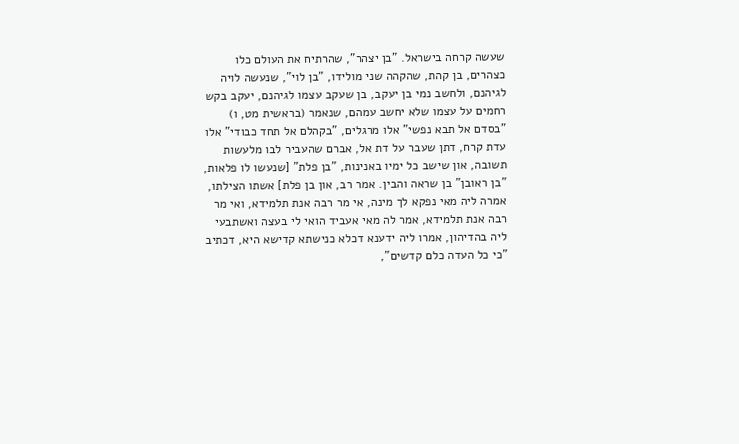שעשה קרחה בישראל. "בן יצהר", שהרתיח את העולם כלו כצהרים, בן קהת, שהקהה שני מולידו, "בן לוי", שנעשה לויה לגיהנם, ולחשב נמי בן יעקב, בן שעקב עצמו לגיהנם, יעקב בקש רחמים על עצמו שלא יחשב עמהם, שנאמר (בראשית מט, ו) "בסדם אל תבא נפשי" אלו מרגלים, "בקהלם אל תחד כבודי" אלו עדת קרח, דתן שעבר על דת אל, אברם שהעביר לבו מלעשות תשובה, און שישב כל ימיו באנינות, "בן פלת" [שנעשו לו פלאות, "בן ראובן" בן שראה והבין. אמר רב, און בן פלת] אשתו הצילתו, אמרה ליה מאי נפקא לך מינה, אי מר רבה אנת תלמידא, ואי מר רבה אנת תלמידא, אמר לה מאי אעביד הואי לי בעצה ואשתבעי ליה בהדיהון, אמרו ליה ידענא דכלא כנישתא קדישא היא, דכתיב "כי כל העדה כלם קדשים",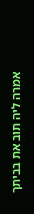אמרה ליה תוב את בביתך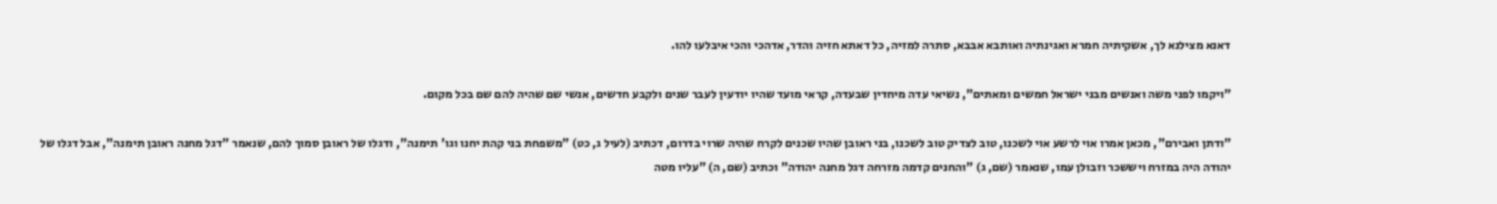דאנא מצילנא לך, אשקיתיה חמרא ואגינתיה ואותבא אבבא, סתרה למזיה, כל דאתא חזיה והדר, אדהכי והכי איבלעו להו.

"ויקמו לפני משה ואנשים מבני ישראל חמשים ומאתים", נשיאי עדה מיחדין שבעדה, קראי מועד שהיו יודעין לעבר שנים ולקבע חדשים, אנשי שם שהיה להם שם בכל מקום.

"ודתן ואבירם", מכאן אמרו אוי לרשע אוי לשכנו, טוב לצדיק טוב לשכנו, בני ראובן שהיו שכנים לקרח שהיה שרוי בדרום, דכתיב (לעיל ג, כט) "משפחת בני קהת יחנו וגו' תימנה", ודגלו של ראובן סמוך להם, שנאמר "דגל מחנה ראובן תימנה", אבל דגלו של יהודה היה במזרח ויששכר וזבולן עמו, שנאמר (שם, ג) "והחנים קדמה מזרחה דגל מחנה יהודה" וכתיב (שם, ה) "עליו מטה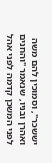יששכר", וסמוכין להם משה ואהרן ובניו, שנאמר "והחנים לפני המשכן קדמה לפני אהל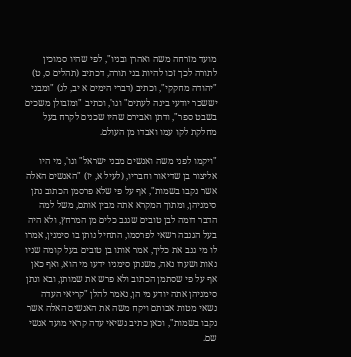מועד מזרחה משה ואהרן ובניו", לפי שהיו סמוכין לתורה לכך זכו להיות בני תורה, דכתיב (תהלים ס, ט) "יהודה מחקקי", וכתיב (דברי הימים א יב, לג) "ומבני יששכר יודעי בינה לעתים" וגו', וכתיב "ומזבולן משכים בשבט ספר", ודתן ואבירם שהיו שכנים לקרח בעל מחלקת לקו עמו ואבדו מן העולם.

"ויקמו לפני משה ואנשים מבני ישראל" וגו', מי היו אליצור בן שדיאור וחבריו, (לעיל א, יז) "האנשים האלה אשר נקבו בשמות", אף על פי שלא פרסמן הכתוב נתן סימניהן, ומתוך המקרא אתה מבין אותם, משל למה הדבר דומה לבן טובים שגנב כלים מן המרחץ, ולא היה בעל הגנבה רשאי לפרסמו, התחיל נותן בו סימנין, אמרו לו מי גנב את כליך, אמר אותו בן טובים בעל קומה שניו נאות ושערו נאה, משנתן סימניו ידעו מי הוא, ואף כאן אף על פי שסתמן הכתוב ולא פרש את שמותן, ובא ונתן סימניהן אתה יודע מי הן, נאמר להלן "קריאי העדה נשאי מטות אבותם ויקח משה את האנשים האלה אשר נקבו בשמות", וכאן כתיב נשיאי עדה קראי מועד אנשי שם.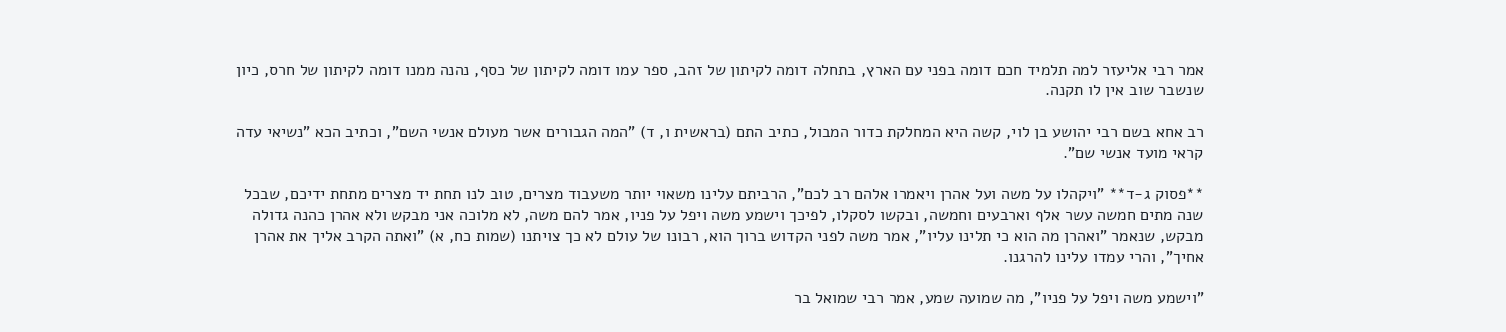אמר רבי אליעזר למה תלמיד חכם דומה בפני עם הארץ, בתחלה דומה לקיתון של זהב, ספר עמו דומה לקיתון של כסף, נהנה ממנו דומה לקיתון של חרס, כיון שנשבר שוב אין לו תקנה.

רב אחא בשם רבי יהושע בן לוי, קשה היא המחלקת כדור המבול, כתיב התם (בראשית ו, ד) "המה הגבורים אשר מעולם אנשי השם", וכתיב הכא "נשיאי עדה קראי מועד אנשי שם".

**פסוק ג-ד** "ויקהלו על משה ועל אהרן ויאמרו אלהם רב לכם", הרביתם עלינו משאוי יותר משעבוד מצרים, טוב לנו תחת יד מצרים מתחת ידיכם, שבכל שנה מתים חמשה עשר אלף וארבעים וחמשה, ובקשו לסקלו, לפיכך וישמע משה ויפל על פניו, אמר להם משה, לא מלוכה אני מבקש ולא אהרן כהנה גדולה מבקש, שנאמר "ואהרן מה הוא כי תלינו עליו", אמר משה לפני הקדוש ברוך הוא, רבונו של עולם לא כך צויתנו (שמות כח, א) "ואתה הקרב אליך את אהרן אחיך", והרי עמדו עלינו להרגנו.

"וישמע משה ויפל על פניו", מה שמועה שמע, אמר רבי שמואל בר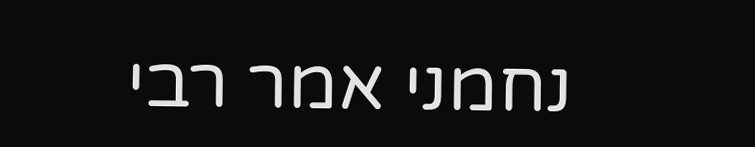נחמני אמר רבי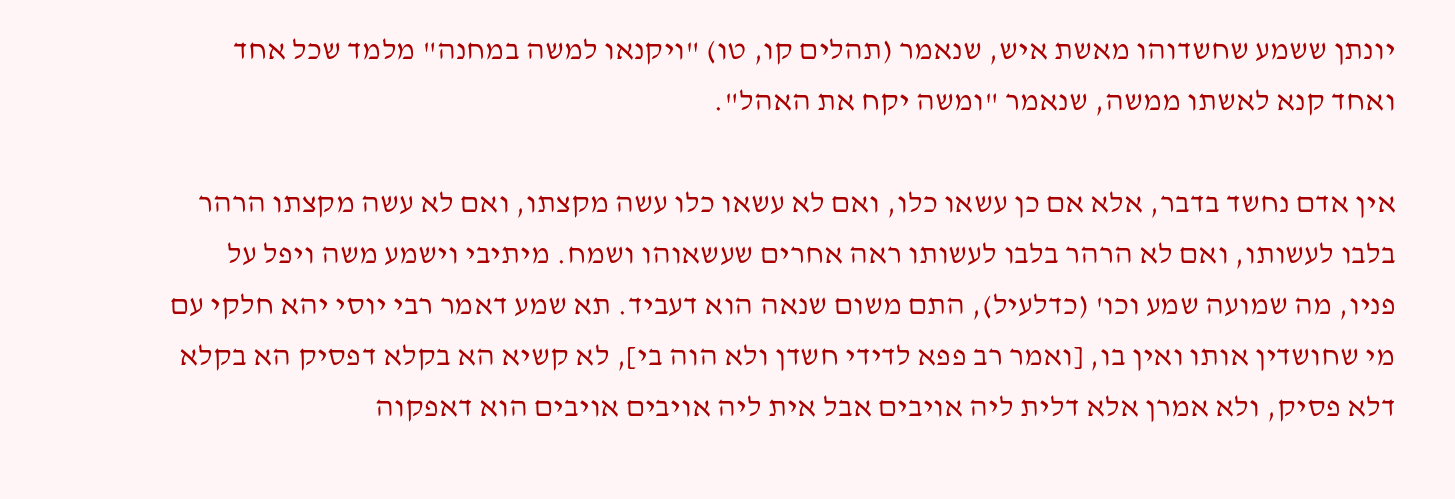יונתן ששמע שחשדוהו מאשת איש, שנאמר (תהלים קו, טו) "ויקנאו למשה במחנה" מלמד שכל אחד ואחד קנא לאשתו ממשה, שנאמר "ומשה יקח את האהל".

אין אדם נחשד בדבר, אלא אם כן עשאו כלו, ואם לא עשאו כלו עשה מקצתו, ואם לא עשה מקצתו הרהר בלבו לעשותו, ואם לא הרהר בלבו לעשותו ראה אחרים שעשאוהו ושמח. מיתיבי וישמע משה ויפל על פניו, מה שמועה שמע וכו' (כדלעיל), התם משום שנאה הוא דעביד. תא שמע דאמר רבי יוסי יהא חלקי עם מי שחושדין אותו ואין בו, [ואמר רב פפא לדידי חשדן ולא הוה בי], לא קשיא הא בקלא דפסיק הא בקלא דלא פסיק, ולא אמרן אלא דלית ליה אויבים אבל אית ליה אויבים אויבים הוא דאפקוה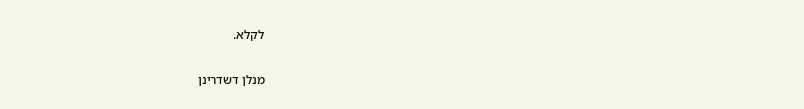לקלא.

מנלן דשדרינן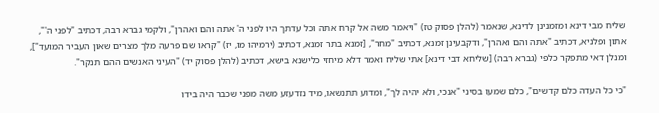שליח מבי דינא ומזמנינן לדינא, שנאמר (להלן פסוק טז) "ויאמר משה אל קרח אתה וכל עדתך היו לפני ה' אתה והם ואהרן", ולקמי גברא רבה, דכתיב "לפני ה'", אתון ופלניא, דכתיב "אתה והם ואהרן", ודקבעינן זמנא, דכתיב "מחר", [זמנא בתר זמנא, דכתיב (ירמיהו מו, יז) "קראו שם פרעה מלך מצרים שאון העביר המועד"], ומנלן דאי מתפקר כלפי (גברא רבה) [שליחא דבי דינא] אתי שליח ואמר דלא מיחזי כלישנא בישא, דכתיב (להלן פסוק יד) "העיני האנשים ההם תנקר".

"כי כל העדה כלם קדשים", כלם שמעו בסיני "אנכי, ולא יהיה לך", ומדוע תתנשאו, מיד נזדעזע משה מפני שכבר היה בידו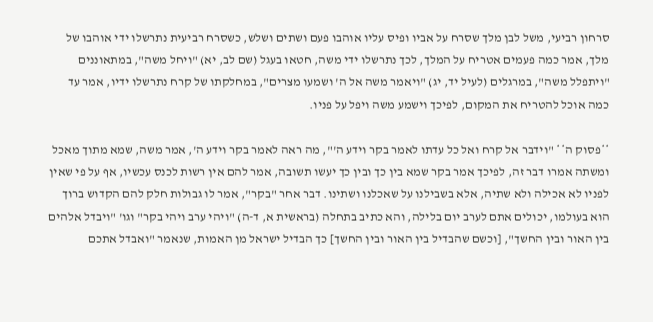סרחון רביעי, משל לבן מלך שסרח על אביו ופיס עליו אוהבו פעם ושתים ושלש, כשסרח רביעית נתרשלו ידי אוהבו של מלך, אמר כמה פעמים אטריח על המלך, לכך נתרשלו ידי משה, חטאו בעגל (שם לב, יא) "ויחל משה", במתאוננים "ויתפלל משה", במרגלים (לעיל יד, יג) "ויאמר משה אל ה' ושמעו מצרים", במחלקתו של קרח נתרשלו ידיו, אמר עד כמה אוכל להטריח את המקום, לפיכך וישמע משה ויפל על פניו.

**פסוק ה** "וידבר אל קרח ואל כל עדתו לאמר בקר וידע ה'", מה ראה לאמר בקר וידע ה', אמר משה, שמא מתוך מאכל ומשתה אמרו דבר זה, לפיכך אמר בקר שמא בין כך ובין כך יעשו תשובה, אמר להם אין רשות לכנס עכשיו, אף על פי שאין לפניו לא אכילה ולא שתיה, אלא בשבילנו על שאכלנו ושתינו. דבר אחר "בקר", אמר לו גבולות חלק להם הקדוש ברוך הוא בעולמו, יכולים אתם לערב יום בלילה, והא כתיב בתחלה (בראשית א, ד-ה) "ויהי ערב ויהי בקר" וגו' "ויבדל אלהים בין האור ובין החשך", [וכשם שהבדיל בין האור ובין החשך] כך הבדיל ישראל מן האמות, שנאמר "ואבדל אתכם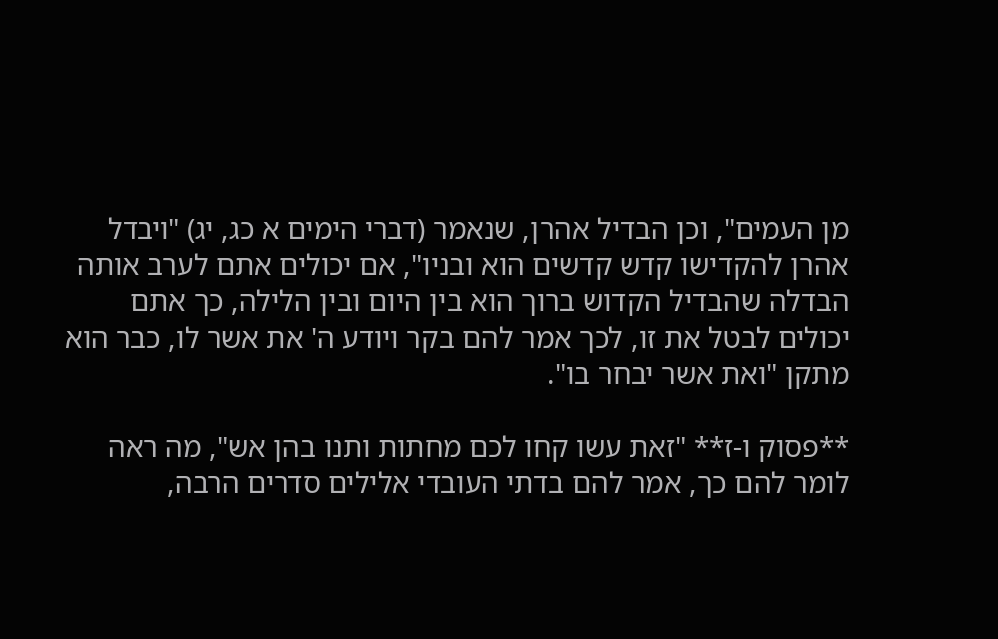מן העמים", וכן הבדיל אהרן, שנאמר (דברי הימים א כג, יג) "ויבדל אהרן להקדישו קדש קדשים הוא ובניו", אם יכולים אתם לערב אותה הבדלה שהבדיל הקדוש ברוך הוא בין היום ובין הלילה, כך אתם יכולים לבטל את זו, לכך אמר להם בקר ויודע ה' את אשר לו, כבר הוא מתקן "ואת אשר יבחר בו".

**פסוק ו-ז** "זאת עשו קחו לכם מחתות ותנו בהן אש", מה ראה לומר להם כך, אמר להם בדתי העובדי אלילים סדרים הרבה,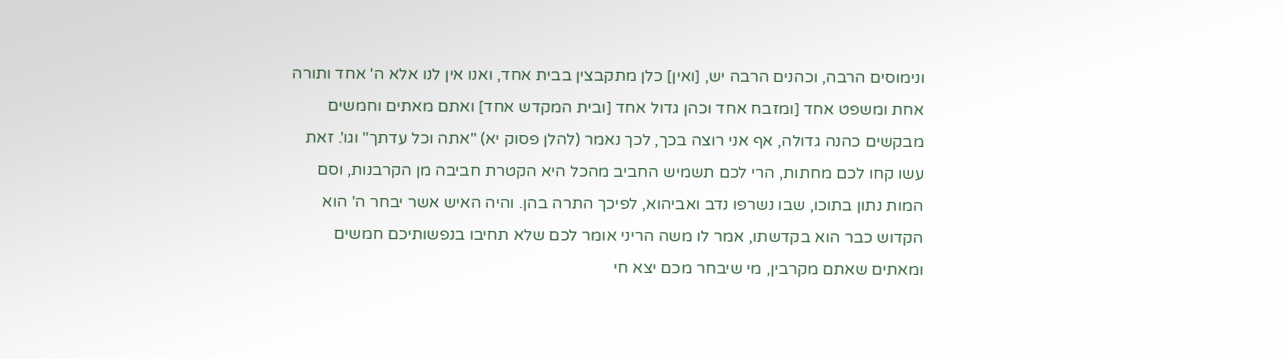ונימוסים הרבה, וכהנים הרבה יש, [ואין] כלן מתקבצין בבית אחד, ואנו אין לנו אלא ה' אחד ותורה אחת ומשפט אחד [ומזבח אחד וכהן גדול אחד [ובית המקדש אחד] ואתם מאתים וחמשים מבקשים כהנה גדולה, אף אני רוצה בכך, לכך נאמר (להלן פסוק יא) "אתה וכל עדתך" וגו'. זאת עשו קחו לכם מחתות, הרי לכם תשמיש החביב מהכל היא הקטרת חביבה מן הקרבנות, וסם המות נתון בתוכו, שבו נשרפו נדב ואביהוא, לפיכך התרה בהן. והיה האיש אשר יבחר ה' הוא הקדוש כבר הוא בקדשתו, אמר לו משה הריני אומר לכם שלא תחיבו בנפשותיכם חמשים ומאתים שאתם מקרבין, מי שיבחר מכם יצא חי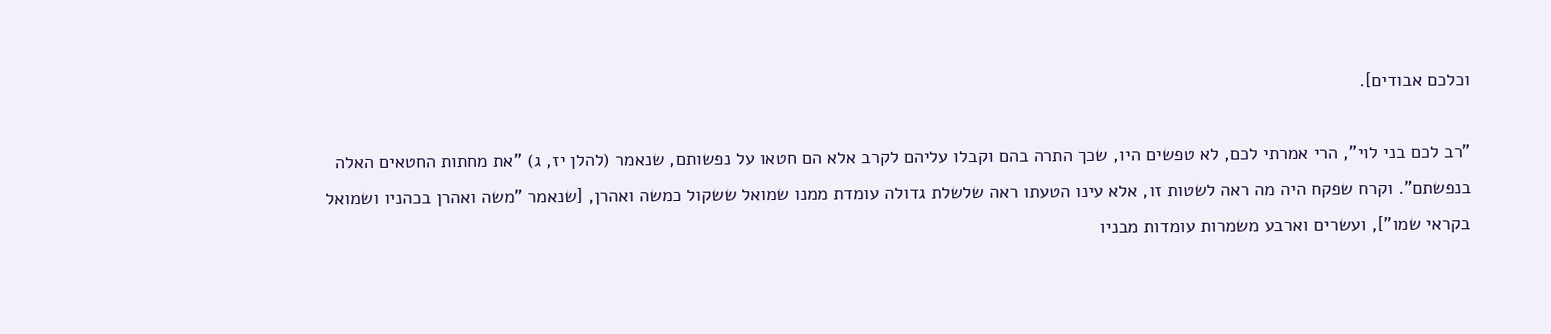וכלכם אבודים].

"רב לכם בני לוי", הרי אמרתי לכם, לא טפשים היו, שכך התרה בהם וקבלו עליהם לקרב אלא הם חטאו על נפשותם, שנאמר (להלן יז, ג) "את מחתות החטאים האלה בנפשתם". וקרח שפקח היה מה ראה לשטות זו, אלא עינו הטעתו ראה שלשלת גדולה עומדת ממנו שמואל ששקול כמשה ואהרן, [שנאמר "משה ואהרן בכהניו ושמואל בקראי שמו"], ועשרים וארבע משמרות עומדות מבניו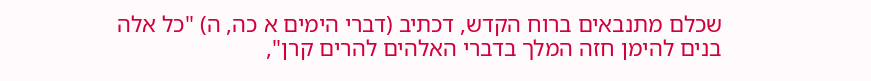שכלם מתנבאים ברוח הקדש, דכתיב (דברי הימים א כה, ה) "כל אלה בנים להימן חזה המלך בדברי האלהים להרים קרן",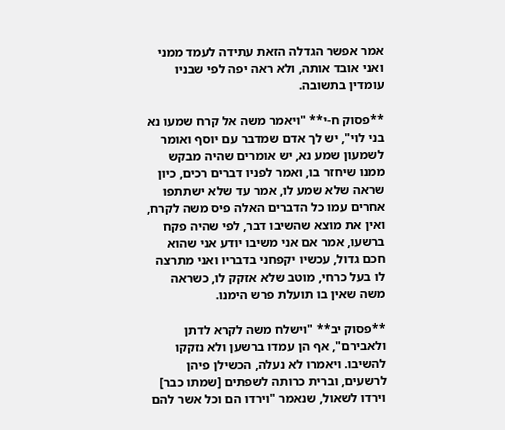אמר אפשר הגדלה הזאת עתידה לעמד ממני ואני אובד אותה, ולא ראה יפה לפי שבניו עומדין בתשובה.

**פסוק ח-י** "ויאמר משה אל קרח שמעו נא בני לוי", יש לך אדם שמדבר עם יוסף ואומר לשמעון שמע נא, יש אומרים שהיה מבקש ממנו שיחזר בו, ואמר לפניו דברים רכים, כיון שראה שלא שמע לו, אמר עד שלא ישתתפו אחרים עמו כל הדברים האלה פיס משה לקרח, ואין את מוצא שהשיבו דבר, לפי שהיה פקח ברשעו, אמר אם אני משיבו יודע אני שהוא חכם גדול, עכשיו יקפחני בדבריו ואני מתרצה לו בעל כרחי, מוטב שלא אזקק לו, כשראה משה שאין בו תועלת פרש הימנו.

**פסוק יב** "וישלח משה לקרא לדתן ולאבירם", אף הן עמדו ברשען ולא נזקקו להשיבו. ויאמרו לא נעלה, הכשילן פיהן לרשעים, וברית כרותה לשפתים [שמתו כבר] וירדו לשאול, שנאמר "וירדו הם וכל אשר להם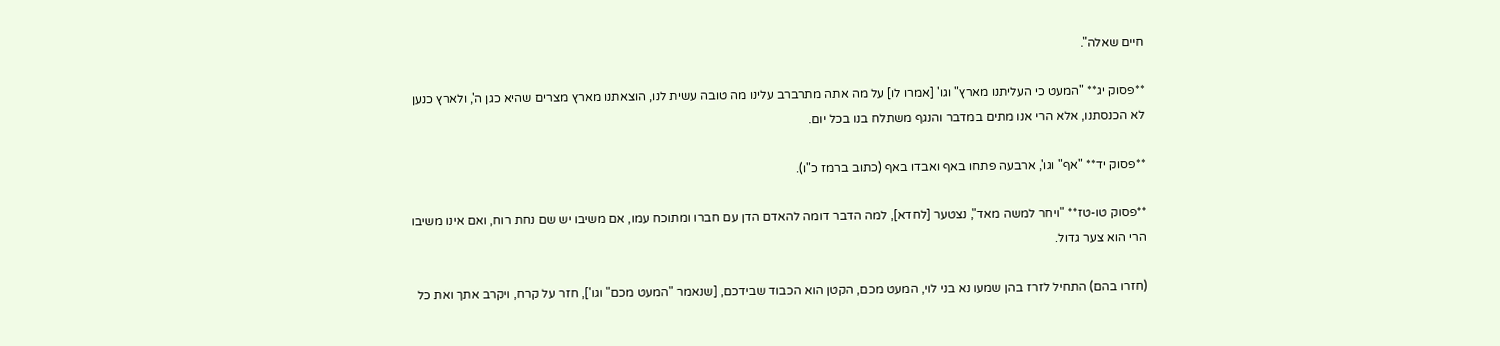חיים שאלה".

**פסוק יג** "המעט כי העליתנו מארץ" וגו' [אמרו לו] על מה אתה מתרברב עלינו מה טובה עשית לנו, הוצאתנו מארץ מצרים שהיא כגן ה', ולארץ כנען לא הכנסתנו, אלא הרי אנו מתים במדבר והנגף משתלח בנו בכל יום.

**פסוק יד** "אף" וגו', ארבעה פתחו באף ואבדו באף (כתוב ברמז כ"ו).

**פסוק טו-טז** "ויחר למשה מאד", נצטער [לחדא], למה הדבר דומה להאדם הדן עם חברו ומתוכח עמו, אם משיבו יש שם נחת רוח, ואם אינו משיבו הרי הוא צער גדול.

(חזרו בהם) התחיל לזרז בהן שמעו נא בני לוי, המעט מכם, הקטן הוא הכבוד שבידכם, [שנאמר "המעט מכם" וגו'], חזר על קרח, ויקרב אתך ואת כל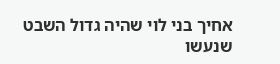אחיך בני לוי שהיה גדול השבט שנעשו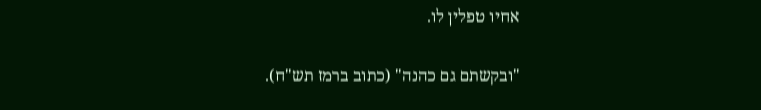אחיו טפלין לו.

"ובקשתם גם כהנה" (כתוב ברמז תש"ח).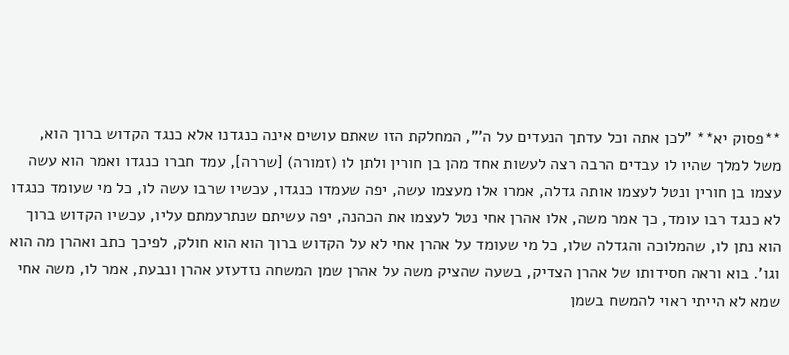**פסוק יא** "לכן אתה וכל עדתך הנעדים על ה'", המחלקת הזו שאתם עושים אינה כנגדנו אלא כנגד הקדוש ברוך הוא, משל למלך שהיו לו עבדים הרבה רצה לעשות אחד מהן בן חורין ולתן לו (זמורה) [שררה], עמד חברו כנגדו ואמר הוא עשה עצמו בן חורין ונטל לעצמו אותה גדלה, אמרו אלו מעצמו עשה, יפה שעמדו כנגדו, עכשיו שרבו עשה לו, כל מי שעומד כנגדו לא כנגד רבו עומד, כך אמר משה, אלו אהרן אחי נטל לעצמו את הכהנה, יפה עשיתם שנתרעמתם עליו, עכשיו הקדוש ברוך הוא נתן לו, שהמלוכה והגדלה שלו, כל מי שעומד על אהרן אחי לא על הקדוש ברוך הוא הוא חולק, לפיכך כתב ואהרן מה הוא וגו'. בוא וראה חסידותו של אהרן הצדיק, בשעה שהציק משה על אהרן שמן המשחה נזדעזע אהרן ונבעת, אמר לו, משה אחי שמא לא הייתי ראוי להמשח בשמן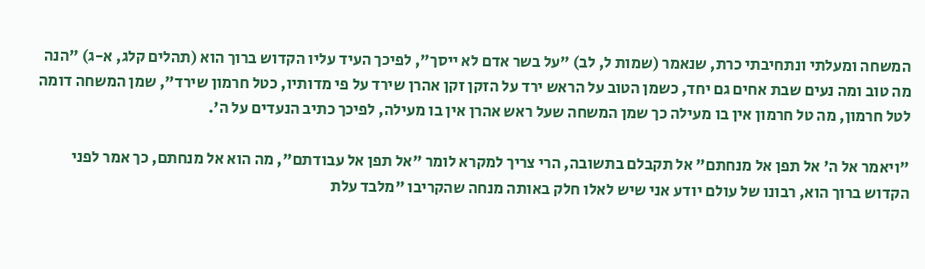המשחה ומעלתי ונתחיבתי כרת, שנאמר (שמות ל, לב) "על בשר אדם לא ייסך", לפיכך העיד עליו הקדוש ברוך הוא (תהלים קלג, א-ג) "הנה מה טוב ומה נעים שבת אחים גם יחד, כשמן הטוב על הראש ירד על הזקן זקן אהרן שירד על פי מדותיו, כטל חרמון שירד", שמן המשחה דומה לטל חרמון, מה טל חרמון אין בו מעילה כך שמן המשחה שעל ראש אהרן אין בו מעילה, לפיכך כתיב הנעדים על ה'.

"ויאמר אל ה' אל תפן אל מנחתם" אל תקבלם בתשובה, הרי צריך למקרא לומר "אל תפן אל עבודתם", מה הוא אל מנחתם, כך אמר לפני הקדוש ברוך הוא, רבונו של עולם יודע אני שיש לאלו חלק באותה מנחה שהקריבו "מלבד עלת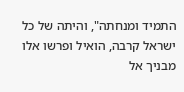התמיד ומנחתה", והיתה של כל ישראל קרבה, הואיל ופרשו אלו מבניך אל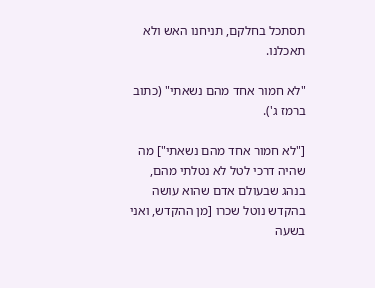תסתכל בחלקם, תניחנו האש ולא תאכלנו.

"לא חמור אחד מהם נשאתי" (כתוב ברמז ג').

["לא חמור אחד מהם נשאתי"] מה שהיה דרכי לטל לא נטלתי מהם, בנהג שבעולם אדם שהוא עושה בהקדש נוטל שכרו [מן ההקדש, ואני בשעה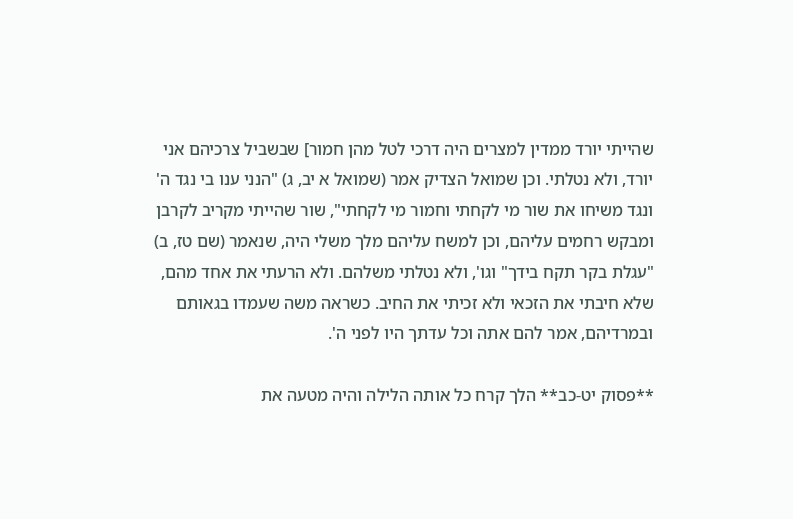שהייתי יורד ממדין למצרים היה דרכי לטל מהן חמור] שבשביל צרכיהם אני יורד, ולא נטלתי. וכן שמואל הצדיק אמר (שמואל א יב, ג) "הנני ענו בי נגד ה' ונגד משיחו את שור מי לקחתי וחמור מי לקחתי", שור שהייתי מקריב לקרבן ומבקש רחמים עליהם, וכן למשח עליהם מלך משלי היה, שנאמר (שם טז, ב) "עגלת בקר תקח בידך" וגו', ולא נטלתי משלהם. ולא הרעתי את אחד מהם, שלא חיבתי את הזכאי ולא זכיתי את החיב. כשראה משה שעמדו בגאותם ובמרדיהם, אמר להם אתה וכל עדתך היו לפני ה'.

**פסוק יט-כב** הלך קרח כל אותה הלילה והיה מטעה את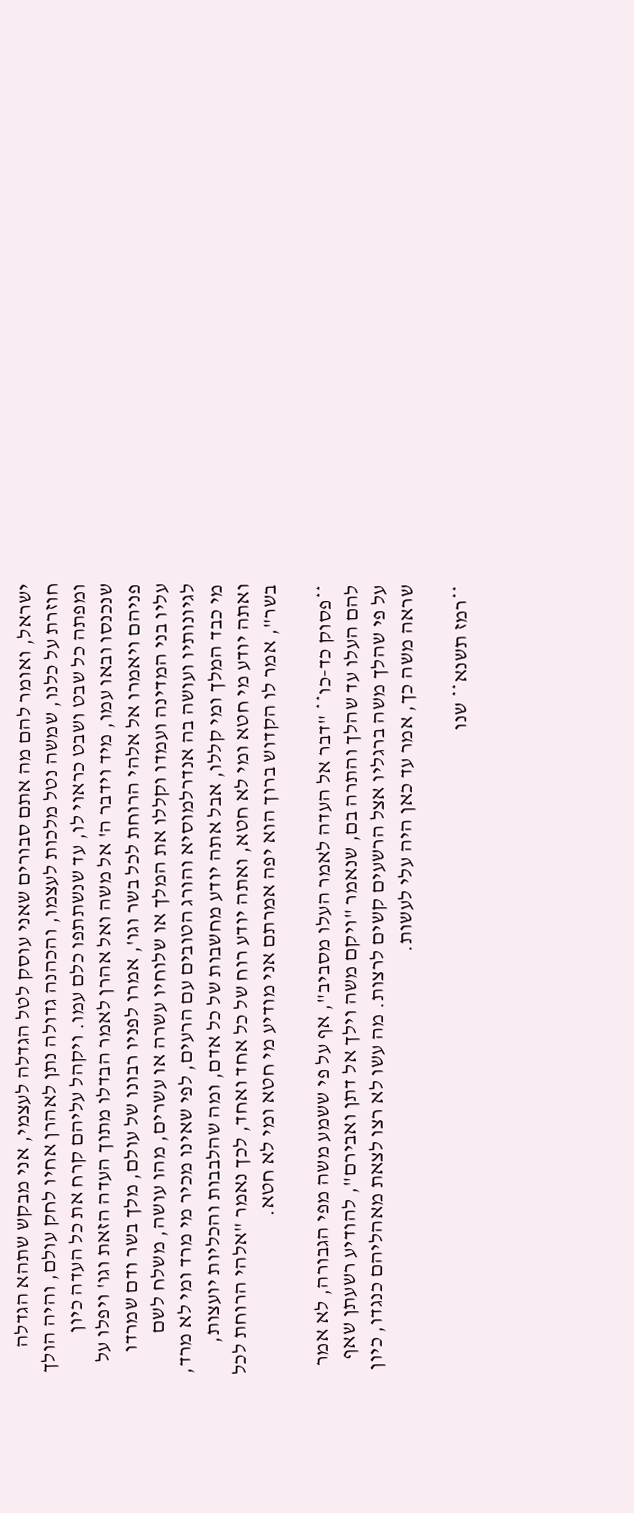ישראל, ואומר להם מה אתם סבורים שאני עוסק לטל הגדלה לעצמי, אני מבקש שתהא הגדלה חוזרת על כלנו, שמשה נטל מלכות לעצמו, והכהנה גדולה נתן לאהרן אחיו לחק עולם, והיה הולך ומפתה כל שבט ושבט כראוי לו, עד שנשתתפו כלם עמו. ויקהל עליהם קרח את כל העדה כיון שנכנסו ובאו עמו, מיד וידבר ה' אל משה ואל אהרן לאמר הבדלו מתוך העדה הזאת וגו' ויפלו על פניהם ויאמרו אל אלהי הרוחת לכל בשר וגו', אמרו לפניו רבונו של עולם, מלך בשר ודם שמרדו עליו בני המדינה ועמדו וקללו את המלך או שלוחיו עשרה או עשרים, מהו עושה, משלח לשם לגיונותיו ועושה בה אנדרלמוסיא והורג הטובים עם הרעים, לפי שאינו מכיר מי מרד ומי לא מרד, מי כבד המלך ומי קללו, אבל אתה יודע מחשבות של כל אדם, ומה שהלבבות והכליות יועצות, ואתה יודע מי חטא ומי לא חטא, ואתה יודע רוח של כל אחד ואחד, לכך נאמר "אלהי הרוחת לכל בשר", אמר לו הקדוש ברוך הוא יפה אמרתם אני מודיע מי חטא ומי לא חטא.

**פסוק כד-כו** "דבר אל העדה לאמר העלו מסביב", אף על פי ששמע משה מפי הגבורה, לא אמר להם העלו עד שהלך והתרה בם, שנאמר "ויקם משה וילך אל דתן ואבירם", להודיע רשעתן שאף על פי שהלך משה ברגליו אצל הרשעים קשים לרצות. מה עשו לא רצו לצאת מאהליהם כנגדו, כיון שראה משה כך, אמר עד כאן היה עלי לעשות.

**רמז תשנא** שנו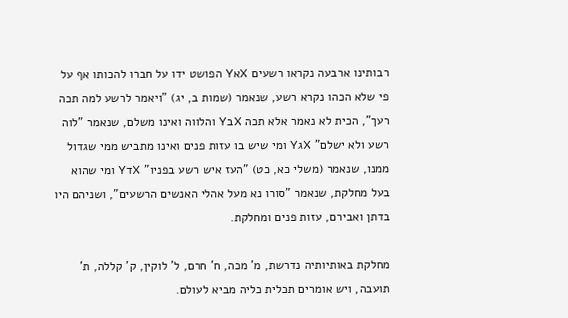רבותינו ארבעה נקראו רשעים XאY הפושט ידו על חברו להכותו אף על פי שלא הכהו נקרא רשע, שנאמר (שמות ב, יג) "ויאמר לרשע למה תכה רעך", הכית לא נאמר אלא תכה XבY והלווה ואינו משלם, שנאמר "לוה רשע ולא ישלם" XגY ומי שיש בו עזות פנים ואינו מתביש ממי שגדול ממנו, שנאמר (משלי כא, כט) "העז איש רשע בפניו" XדY ומי שהוא בעל מחלקת, שנאמר "סורו נא מעל אהלי האנשים הרשעים", ושניהם היו בדתן ואבירם, עזות פנים ומחלקת.

מחלקת באותיותיה נדרשת, מ' מכה, ח' חרם, ל' לוקין, ק' קללה, ת' תועבה, ויש אומרים תכלית כליה מביא לעולם.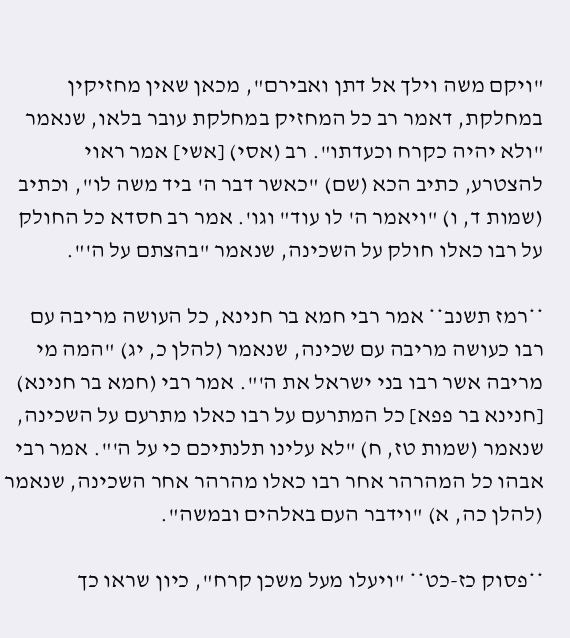"ויקם משה וילך אל דתן ואבירם", מכאן שאין מחזיקין במחלקת, דאמר רב כל המחזיק במחלקת עובר בלאו, שנאמר "ולא יהיה כקרח וכעדתו". רב (אסי) [אשי] אמר ראוי להצטרע, כתיב הכא (שם) "כאשר דבר ה' ביד משה לו", וכתיב (שמות ד, ו) "ויאמר ה' לו עוד" וגו'. אמר רב חסדא כל החולק על רבו כאלו חולק על השכינה, שנאמר "בהצתם על ה'".

**רמז תשנב** אמר רבי חמא בר חנינא, כל העושה מריבה עם רבו כעושה מריבה עם שכינה, שנאמר (להלן כ, יג) "המה מי מריבה אשר רבו בני ישראל את ה'". אמר רבי (חמא בר חנינא) [חנינא בר פפא] כל המתרעם על רבו כאלו מתרעם על השכינה, שנאמר (שמות טז, ח) "לא עלינו תלנתיכם כי על ה'". אמר רבי אבהו כל המהרהר אחר רבו כאלו מהרהר אחר השכינה, שנאמר (להלן כה, א) "וידבר העם באלהים ובמשה".

**פסוק כז-כט** "ויעלו מעל משכן קרח", כיון שראו כך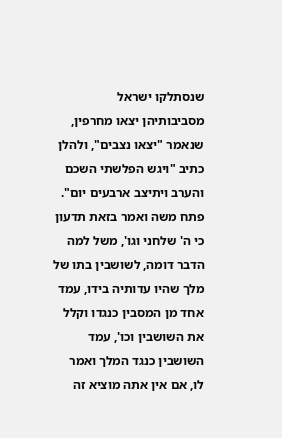שנסתלקו ישראל מסביבותיהן יצאו מחרפין, שנאמר "יצאו נצבים", ולהלן כתיב "ויגש הפלשתי השכם והערב ויתיצב ארבעים יום". פתח משה ואמר בזאת תדעון כי ה' שלחני וגו', משל למה הדבר דומה, לשושבין בתו של מלך שהיו עדותיה בידו, עמד אחד מן המסבין כנגדו וקלל את השושבין וכו', עמד השושבין כנגד המלך ואמר לו, אם אין אתה מוציא זה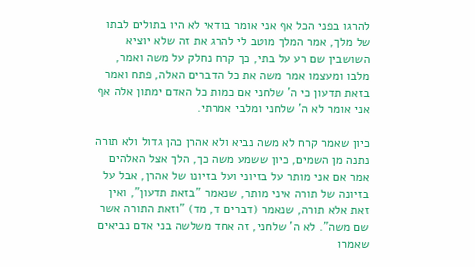להרגו בפני הכל אף אני אומר בודאי לא היו בתולים לבתו של מלך, אמר המלך מוטב לי להרג את זה שלא יוציא השושבין שם רע על בתי, כך קרח נחלק על משה ואמר, מלבו ומעצמו אמר משה את כל הדברים האלה, פתח ואמר בזאת תדעון כי ה' שלחני אם כמות כל האדם ימתון אלה אף אני אומר לא ה' שלחני ומלבי אמרתי.

כיון שאמר קרח לא משה נביא ולא אהרן כהן גדול ולא תורה נתנה מן השמים, כיון ששמע משה כך, הלך אצל האלהים אמר אם אני מותר על בזיוני ועל בזיונו של אהרן, אבל על בזיונה של תורה איני מותר, שנאמר "בזאת תדעון", ואין זאת אלא תורה, שנאמר (דברים ד, מד) "וזאת התורה אשר שם משה". לא ה' שלחני, זה אחד משלשה בני אדם נביאים שאמרו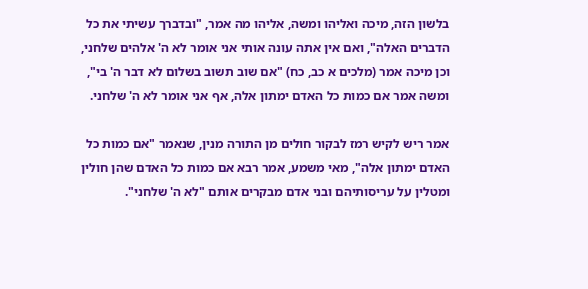בלשון הזה, מיכה ואליהו ומשה, אליהו מה אמר, "ובדברך עשיתי את כל הדברים האלה", ואם אין אתה עונה אותי אני אומר לא ה' אלהים שלחני, וכן מיכה אמר (מלכים א כב, כח) "אם שוב תשוב בשלום לא דבר ה' בי", ומשה אמר אם כמות כל האדם ימתון אלה, אף אני אומר לא ה' שלחני.

אמר ריש לקיש רמז לבקור חולים מן התורה מנין, שנאמר "אם כמות כל האדם ימתון אלה", מאי משמע, אמר רבא אם כמות כל האדם שהן חולין ומטלין על עריסותיהם ובני אדם מבקרים אותם "לא ה' שלחני".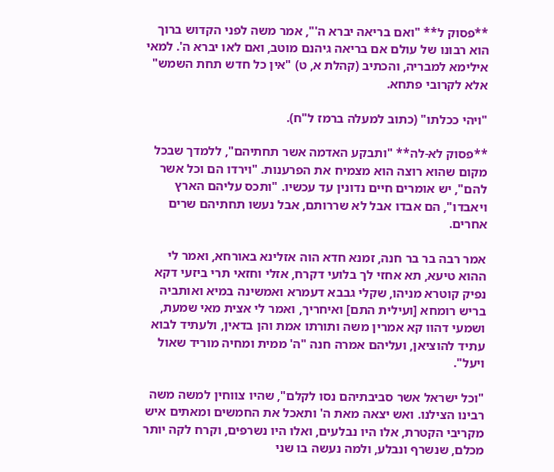**פסוק ל** "ואם בריאה יברא ה'", אמר משה לפני הקדוש ברוך הוא רבונו של עולם אם בריאה גיהנם מוטב, ואם לאו יברא ה'. למאי אילימא למבריה, והכתיב (קהלת א, ט) "אין כל חדש תחת השמש" אלא לקרובי פתחא.

"ויהי ככלתו" (כתוב למעלה ברמז ל"ח).

**פסוק לא-לה** "ותבקע האדמה אשר תחתיהם", ללמדך שבכל מקום שהוא רוצה הוא מצמיח את הפרענות. "וירדו הם וכל אשר להם", יש אומרים חיים נדונין עד עכשיו. "ותכס עליהם הארץ ויאבדו", הם אבדו אבל לא שררותם, אבל נעשו תחתיהם שרים אחרים.

אמר רבה בר בר חנה, זמנא חדא הוה אזלינא באורחא, ואמר לי ההוא טיעא, תא אחזי לך בלועי דקרח, אזלי וחזאי תרי ביזעי דקא נפיק קוטרא מניהו, שקלי גבבא דעמרא ואמשינה במיא ואותביה בריש רומחא [ועילית התם] ואיחריך, ואמר לי אצית מאי שמעת, ושמעי דהוו קא אמרין משה ותורתו אמת והן בדאין, ולעתיד לבוא עתיד להוציאן, ועליהם אמרה חנה "ה' ממית ומחיה מוריד שאול ויעל".

"וכל ישראל אשר סביבתיהם נסו לקלם", שהיו צווחין למשה משה רבינו הצילנו. ואש יצאה מאת ה' ותאכל את החמשים ומאתים איש מקריבי הקטרת, אלו היו נבלעים, ואלו היו נשרפים, וקרח לקה יותר מכלם, שנשרף ונבלע, ולמה נעשה בו שני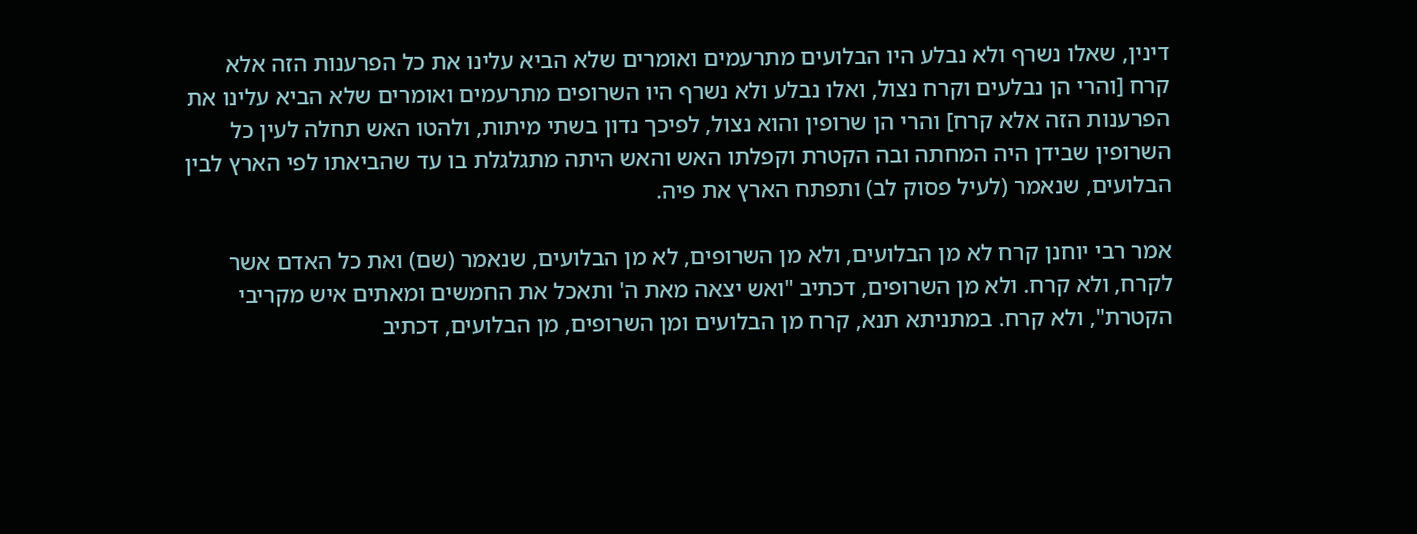דינין, שאלו נשרף ולא נבלע היו הבלועים מתרעמים ואומרים שלא הביא עלינו את כל הפרענות הזה אלא קרח [והרי הן נבלעים וקרח נצול, ואלו נבלע ולא נשרף היו השרופים מתרעמים ואומרים שלא הביא עלינו את הפרענות הזה אלא קרח] והרי הן שרופין והוא נצול, לפיכך נדון בשתי מיתות, ולהטו האש תחלה לעין כל השרופין שבידן היה המחתה ובה הקטרת וקפלתו האש והאש היתה מתגלגלת בו עד שהביאתו לפי הארץ לבין הבלועים, שנאמר (לעיל פסוק לב) ותפתח הארץ את פיה.

אמר רבי יוחנן קרח לא מן הבלועים, ולא מן השרופים, לא מן הבלועים, שנאמר (שם) ואת כל האדם אשר לקרח, ולא קרח. ולא מן השרופים, דכתיב "ואש יצאה מאת ה' ותאכל את החמשים ומאתים איש מקריבי הקטרת", ולא קרח. במתניתא תנא, קרח מן הבלועים ומן השרופים, מן הבלועים, דכתיב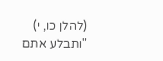(להלן כו, י) "ותבלע אתם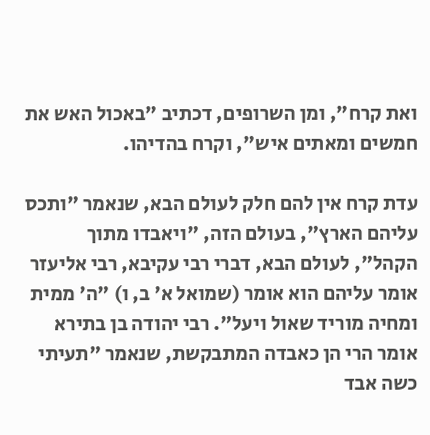ואת קרח", ומן השרופים, דכתיב "באכול האש את חמשים ומאתים איש", וקרח בהדיהו.

עדת קרח אין להם חלק לעולם הבא, שנאמר "ותכס עליהם הארץ", בעולם הזה, "ויאבדו מתוך הקהל", לעולם הבא, דברי רבי עקיבא, רבי אליעזר אומר עליהם הוא אומר (שמואל א' ב, ו) "ה' ממית ומחיה מוריד שאול ויעל". רבי יהודה בן בתירא אומר הרי הן כאבדה המתבקשת, שנאמר "תעיתי כשה אבד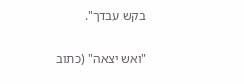בקש עבדך".

"ואש יצאה" (כתוב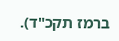ברמז תקכ"ד).